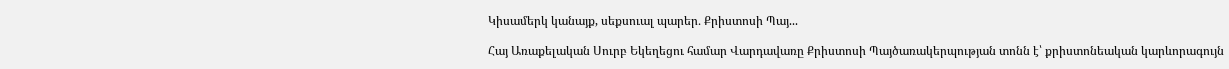Կիսամերկ կանայք, սեքսուալ պարեր․ Քրիստոսի Պայ...

Հայ Առաքելական Սուրբ Եկեղեցու համար Վարդավառը Քրիստոսի Պայծառակերպության տոնն է՝ քրիստոնեական կարևորագույն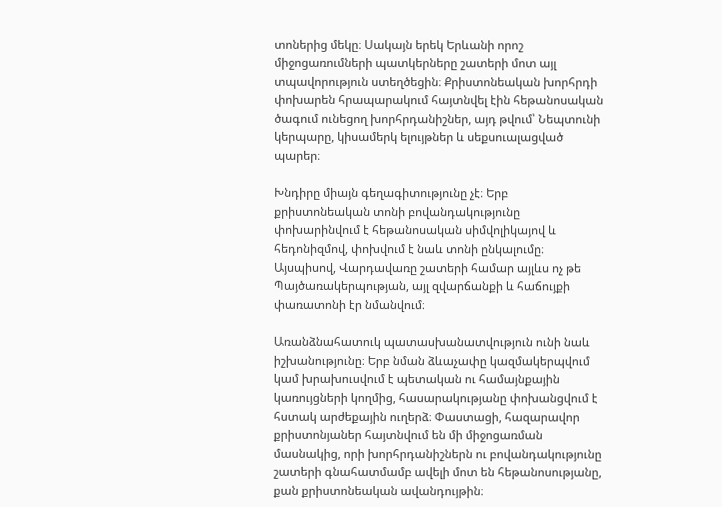տոներից մեկը։ Սակայն երեկ Երևանի որոշ միջոցառումների պատկերները շատերի մոտ այլ տպավորություն ստեղծեցին։ Քրիստոնեական խորհրդի փոխարեն հրապարակում հայտնվել էին հեթանոսական ծագում ունեցող խորհրդանիշներ, այդ թվում՝ Նեպտունի կերպարը, կիսամերկ ելույթներ և սեքսուալացված պարեր։

Խնդիրը միայն գեղագիտությունը չէ։ Երբ քրիստոնեական տոնի բովանդակությունը փոխարինվում է հեթանոսական սիմվոլիկայով և հեդոնիզմով, փոխվում է նաև տոնի ընկալումը։ Այսպիսով, Վարդավառը շատերի համար այլևս ոչ թե Պայծառակերպության, այլ զվարճանքի և հաճույքի փառատոնի էր նմանվում։

Առանձնահատուկ պատասխանատվություն ունի նաև իշխանությունը։ Երբ նման ձևաչափը կազմակերպվում կամ խրախուսվում է պետական ու համայնքային կառույցների կողմից, հասարակությանը փոխանցվում է հստակ արժեքային ուղերձ։ Փաստացի, հազարավոր քրիստոնյաներ հայտնվում են մի միջոցառման մասնակից, որի խորհրդանիշներն ու բովանդակությունը շատերի գնահատմամբ ավելի մոտ են հեթանոսությանը, քան քրիստոնեական ավանդույթին։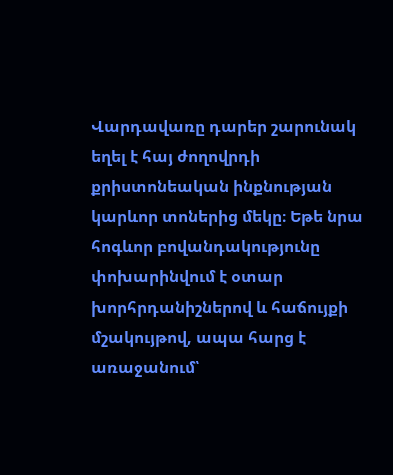Վարդավառը դարեր շարունակ եղել է հայ ժողովրդի քրիստոնեական ինքնության կարևոր տոներից մեկը։ Եթե նրա հոգևոր բովանդակությունը փոխարինվում է օտար խորհրդանիշներով և հաճույքի մշակույթով, ապա հարց է առաջանում՝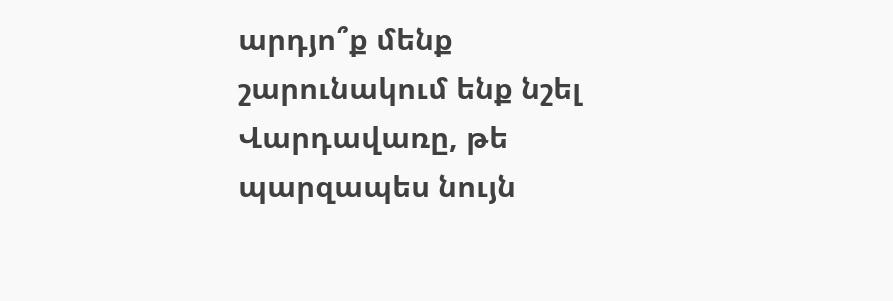արդյո՞ք մենք շարունակում ենք նշել Վարդավառը, թե պարզապես նույն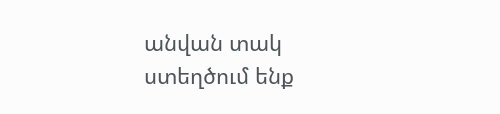անվան տակ ստեղծում ենք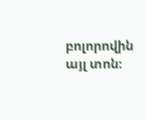բոլորովին այլ տոն։